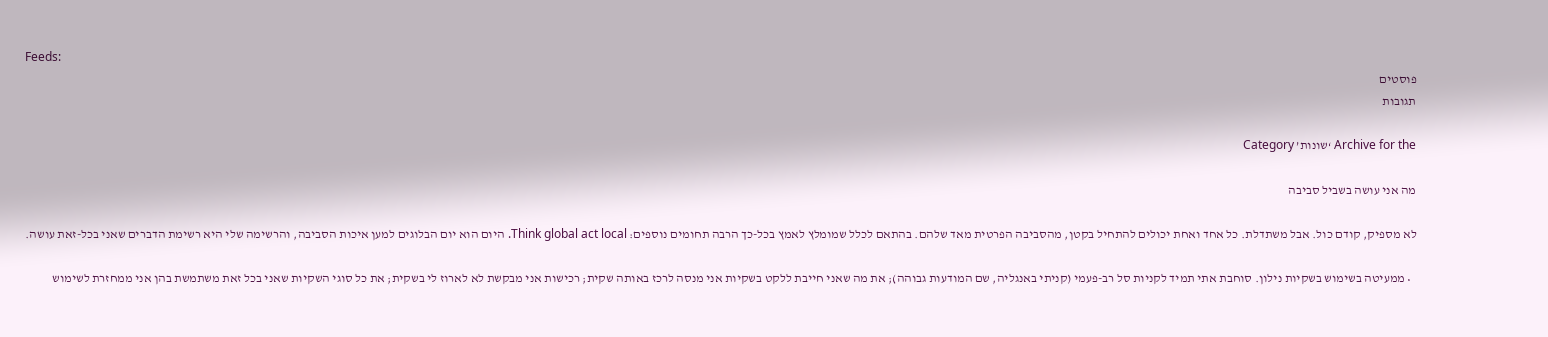Feeds:
פוסטים
תגובות

Archive for the ‘שונות’ Category

מה אני עושה בשביל סביבה

לא מספיק, קודם כול. אבל משתדלת. כל אחד ואחת יכולים להתחיל בקטן, מהסביבה הפרטית מאד שלהם. בהתאם לכלל שמומלץ לאמץ בכל-כך הרבה תחומים נוספים: Think global act local. היום הוא יום הבלוגים למען איכות הסביבה, והרשימה שלי היא רשימת הדברים שאני בכל-זאת עושה.

  • ממעיטה בשימוש בשקיות נילון. סוחבת אתי תמיד לקניות סל רב-פעמי (קניתי באנגליה, שם המודעות גבוהה); את מה שאני חייבת ללקט בשקיות אני מנסה לרכז באותה שקית; רכישות אני מבקשת לא לארוז לי בשקית; את כל סוגי השקיות שאני בכל זאת משתמשת בהן אני ממחזרת לשימוש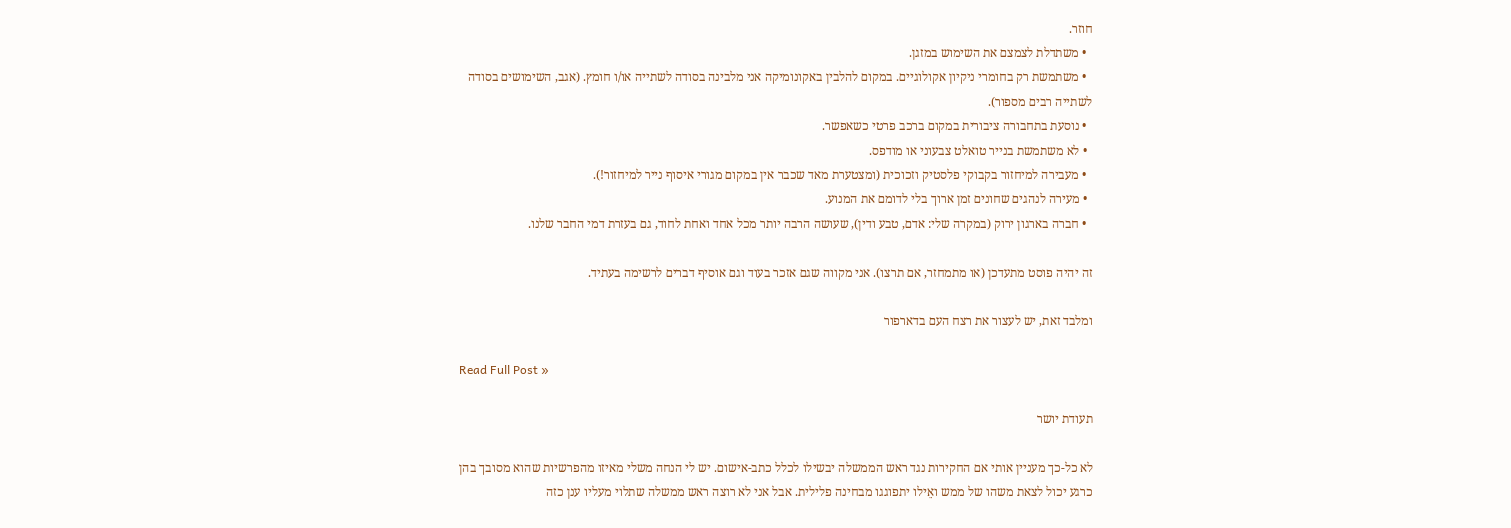חוזר.
  • משתדלת לצמצם את השימוש במזגן.
  • משתמשת רק בחומרי ניקיון אקולוגיים. במקום להלבין באקונומיקה אני מלבינה בסודה לשתייה או/ו חומץ. (אגב, השימושים בסודה לשתייה רבים מספור).
  • נוסעת בתחבורה ציבורית במקום ברכב פרטי כשאפשר.
  • לא משתמשת בנייר טואלט צבעוני או מודפס.
  • מעבירה למיחזור בקבוקי פלסטיק וזכוכית (ומצטערת מאד שכבר אין במקום מגורי איסוף נייר למיחזור!).
  • מעירה לנהגים שחונים זמן ארוך בלי לדומם את המנוע.
  • חברה בארגון ירוק (במקרה שלי: אדם, טבע ודין), שעושה הרבה יותר מכל אחד ואחת לחוד, גם בעזרת דמי החבר שלנו.

זה יהיה פוסט מתעדכן (או מתמחזר, אם תרצו). אני מקווה שגם אזכר בעוד וגם אוסיף דברים לרשימה בעתיד.

ומלבד זאת, יש לעצור את רצח העם בדארפור

Read Full Post »

תעודת יושר

לא כל-כך מעניין אותי אם החקירות נגד ראש הממשלה יבשילו לכלל כתב-אישום. יש לי הנחה משלי מאיזו מהפרשיות שהוא מסובך בהן כרגע יכול לצאת משהו של ממש ואֵילו יתפוגגו מבחינה פלילית. אבל אני לא רוצה ראש ממשלה שתלוי מעליו ענן כזה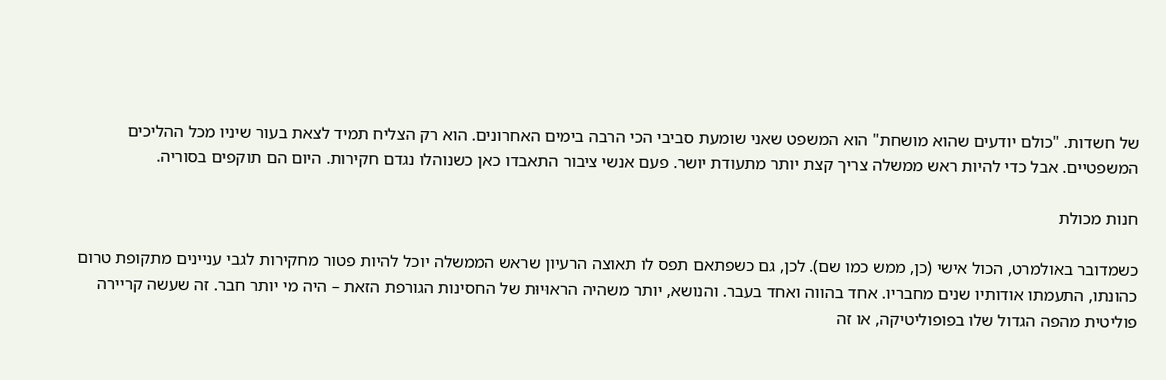של חשדות. "כולם יודעים שהוא מושחת" הוא המשפט שאני שומעת סביבי הכי הרבה בימים האחרונים. הוא רק הצליח תמיד לצאת בעור שיניו מכל ההליכים המשפטיים. אבל כדי להיות ראש ממשלה צריך קצת יותר מתעודת יושר. פעם אנשי ציבור התאבדו כאן כשנוהלו נגדם חקירות. היום הם תוקפים בסוריה.

חנות מכולת

כשמדובר באולמרט, הכול אישי (כן, ממש כמו שם). לכן, גם כשפתאם תפס לו תאוצה הרעיון שראש הממשלה יוכל להיות פטור מחקירות לגבי עניינים מתקופת טרום כהונתו, התעמתו אודותיו שנים מחבריו. אחד בהווה ואחד בעבר. והנושא, יותר משהיה הראוּיוּת של החסינות הגורפת הזאת – היה מי יותר חבר. זה שעשה קריירה פוליטית מהפה הגדול שלו בפופוליטיקה, או זה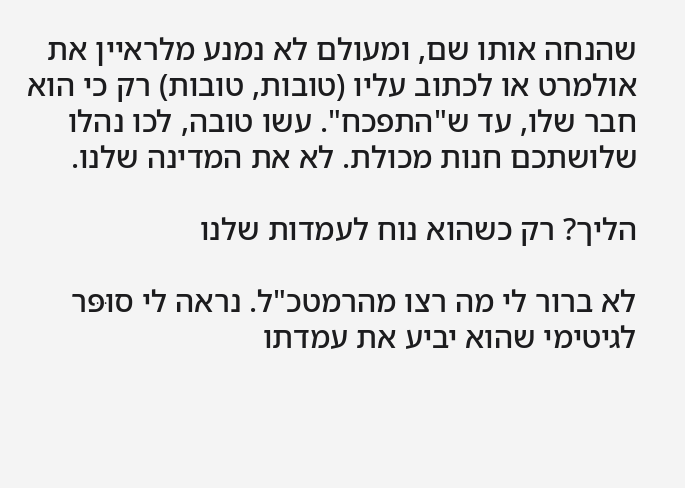שהנחה אותו שם, ומעולם לא נמנע מלראיין את אולמרט או לכתוב עליו (טובות, טובות) רק כי הוא חבר שלו, עד ש"התפכח". עשו טובה, לכו נהלו שלושתכם חנות מכולת. לא את המדינה שלנו.

הליך? רק כשהוא נוח לעמדות שלנו

לא ברור לי מה רצו מהרמטכ"ל. נראה לי סוּפּר לגיטימי שהוא יביע את עמדתו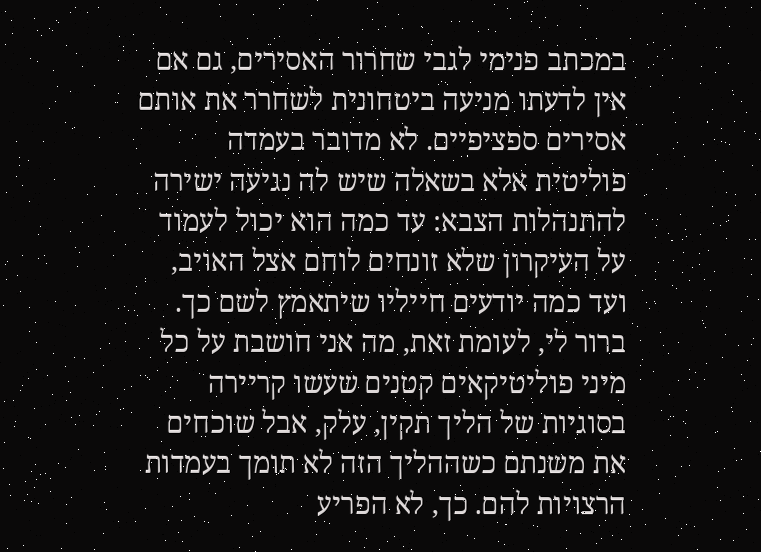במכתב פנימי לגבי שחרור האסירים, גם אם אין לדעתו מניעה ביטחונית לשחרר את אותם אסירים ספציפיים. לא מדובר בעמדה פוליטית אלא בשאלה שיש לה נגיעה ישירה להתנהלות הצבא: עד כמה הוא יכול לעמוד על העיקרון שלא זונחים לוחם אצל האויב, ועד כמה יודעים חייליו שיתאמץ לשם כך. ברור לי, לעומת זאת, מה אני חושבת על כל מיני פוליטיקאים קטנים שעשו קריירה בסוגיות של הליך תקין, עלק, אבל שוכחים את משנתם כשההליך הזה לא תומך בעמדות הרצויות להם. כך, לא הפריע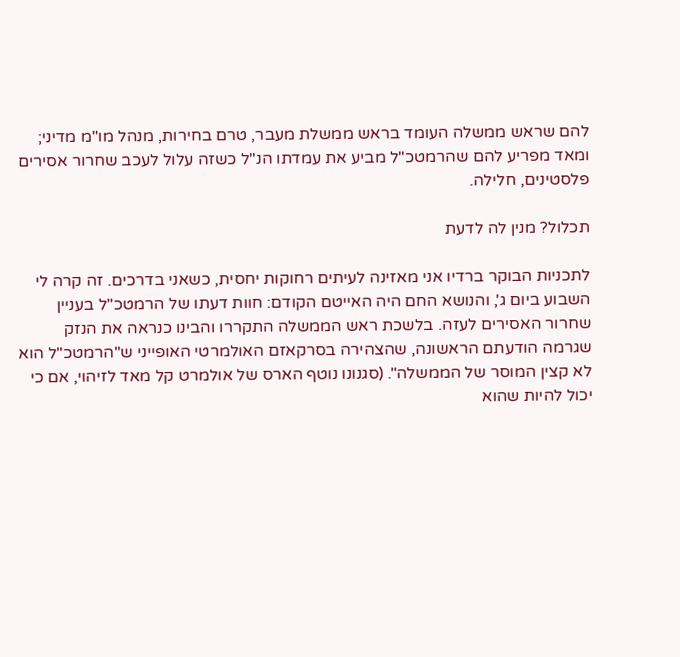להם שראש ממשלה העומד בראש ממשלת מעבר, טרם בחירות, מנהל מו"מ מדיני; ומאד מפריע להם שהרמטכ"ל מביע את עמדתו הנ"ל כשזה עלול לעכב שחרור אסירים פלסטינים, חלילה.

תכלול? מנין לה לדעת

לתכניות הבוקר ברדיו אני מאזינה לעיתים רחוקות יחסית, כשאני בדרכים. זה קרה לי השבוע ביום ג', והנושא החם היה האייטם הקודם: חוות דעתו של הרמטכ"ל בעניין שחרור האסירים לעזה. בלשכת ראש הממשלה התקררו והבינו כנראה את הנזק שגרמה הודעתם הראשונה, שהצהירה בסרקאזם האולמרטי האופייני ש"הרמטכ"ל הוא לא קצין המוסר של הממשלה". (סגנונו נוטף הארס של אולמרט קל מאד לזיהוי, אם כי יכול להיות שהוא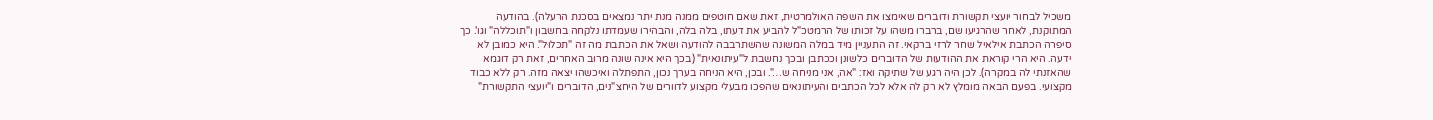משכיל לבחור יועצי תקשורת ודוברים שאימצו את השפה האולמרטית, זאת שאם חוטפים ממנה מנת יתר נמצאים בסכנת הרעלה). בהודעה המתוקנת, לאחר שהרגיעו שם, ברברו משהו על זכותו של הרמטכ"ל להביע את דעתו, בלה בלה, והבהירו שעמדתו נלקחה בחשבון ו"תוכללה" וגו'. כך סיפרה הכתבת אילאיל שחר לרזי ברקאי. זה התעניין מיד במלה המשונה שהשתרבבה להודעה ושאל את הכתבת מה זה "תכלוּל". היא כמובן לא ידעה. היא הרי קוראת את ההודעות של הדוברים כלשונן וככתבן ובכך נחשבת ל"עיתונאית" (בכך היא אינה שונה מרוב האחרים, זאת רק דוגמא שהאזנתי לה במקרה). לכן היה רגע של שתיקה ואז: "אה, אני מניחה ש…". ובכן, היא הניחה בערך נכון, התפתלה ואיכשהו יצאה מזה. רק ללא כבוד מקצועי. בפעם הבאה מומלץ לא רק לה אלא לכל הכתבים והעיתונאים שהפכו מבעלי מקצוע לדוורים של היחצ"נים, הדוברים ו"יועצי התקשורת"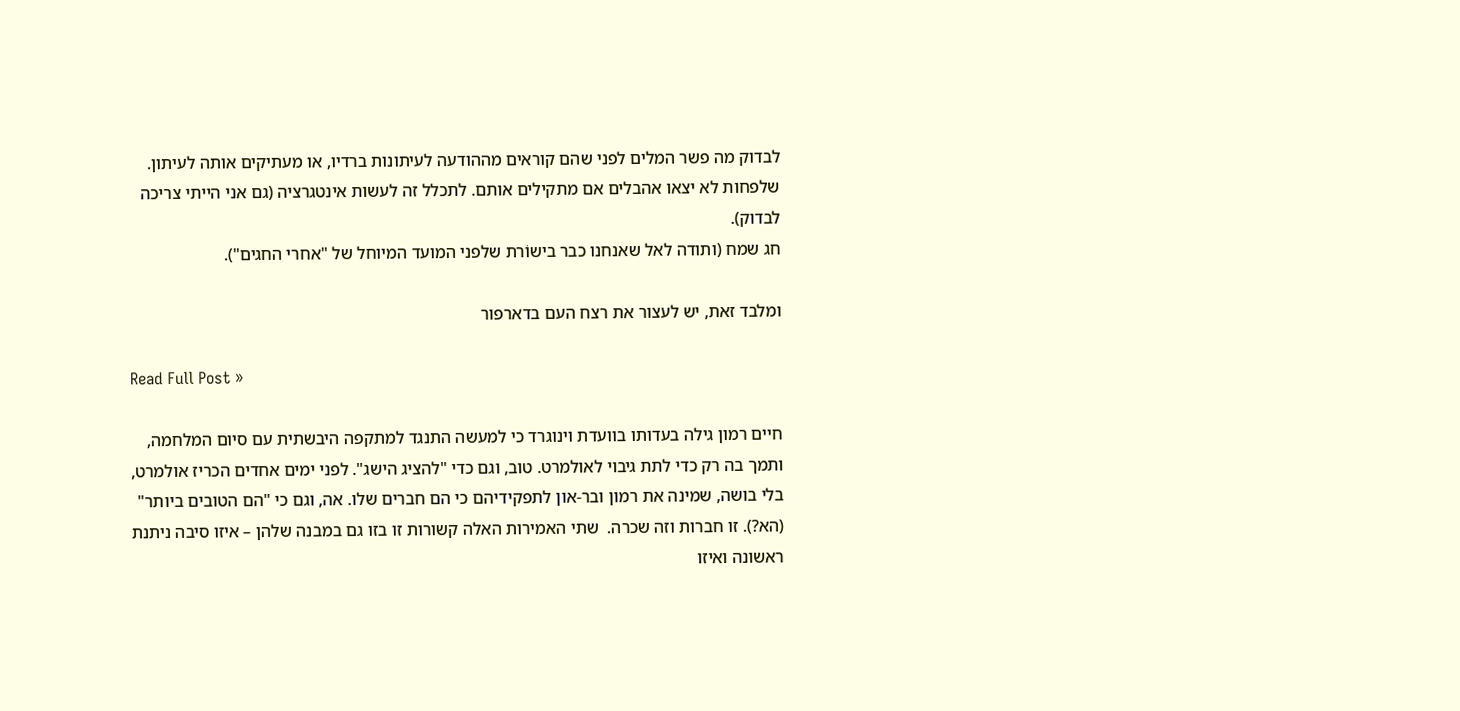לבדוק מה פשר המלים לפני שהם קוראים מההודעה לעיתונות ברדיו, או מעתיקים אותה לעיתון. שלפחות לא יצאו אהבלים אם מתקילים אותם. לתכלל זה לעשות אינטגרציה (גם אני הייתי צריכה לבדוק).
חג שמח (ותודה לאל שאנחנו כבר בישוֹרת שלפני המועד המיוחל של "אחרי החגים").

ומלבד זאת, יש לעצור את רצח העם בדארפור

Read Full Post »

חיים רמון גילה בעדותו בוועדת וינוגרד כי למעשה התנגד למתקפה היבשתית עם סיום המלחמה, ותמך בה רק כדי לתת גיבוי לאולמרט. טוב, וגם כדי "להציג הישג". לפני ימים אחדים הכריז אולמרט, בלי בושה, שמינה את רמון ובר-און לתפקידיהם כי הם חברים שלו. אה, וגם כי "הם הטובים ביותר" (הא?). זו חברות וזה שכרה.  שתי האמירות האלה קשורות זו בזו גם במבנה שלהן – איזו סיבה ניתנת ראשונה ואיזו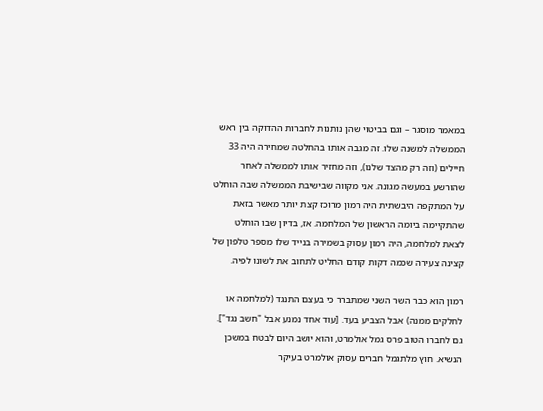במאמר מוסגר – וגם בביטוי שהן נותנות לחברות ההדוקה בין ראש הממשלה למשנה שלו. זה מגבה אותו בהחלטה שמחירה היה 33 חיילים (וזה רק מהצד שלנו), וזה מחזיר אותו לממשלה לאחר שהורשע במעשה מגונה. אני מקווה שבישיבת הממשלה שבה הוחלט על המתקפה היבשתית היה רמון מרוכז קצת יותר מאשר בזאת שהתקיימה ביומה הראשון של המלחמה. אז, בדיון שבו הוחלט לצאת למלחמה, היה רמון עסוק בשמירה בנייד שלו מספר טלפון של קצינה צעירה שכמה דקות קודם החליט לתחוב את לשונו לפיה.

רמון הוא כבר השר השני שמתברר כי בעצם התנגד (למלחמה או לחלקים ממנה) אבל הצביע בעד. [עוד אחד נמנע אבל "חשב נגד"]. גם לחברו הטוב פרס גמל אולמרט, והוא יושב היום לבטח במשכן הנשיא. חוץ מלתגמל חברים עסוק אולמרט בעיקר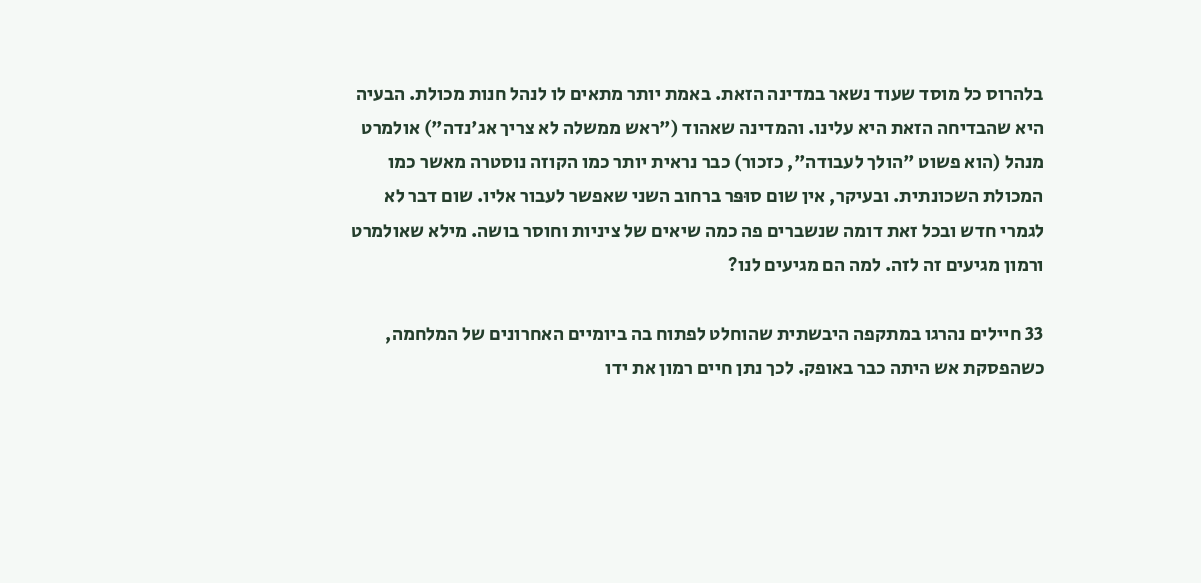בלהרוס כל מוסד שעוד נשאר במדינה הזאת. באמת יותר מתאים לו לנהל חנות מכולת. הבעיה היא שהבדיחה הזאת היא עלינו. והמדינה שאהוד ("ראש ממשלה לא צריך אג'נדה") אולמרט מנהל (הוא פשוט "הולך לעבודה", כזכור) כבר נראית יותר כמו הקוזה נוסטרה מאשר כמו המכולת השכונתית. ובעיקר, אין שום סוּפּר ברחוב השני שאפשר לעבור אליו. שום דבר לא לגמרי חדש ובכל זאת דומה שנשברים פה כמה שיאים של ציניות וחוסר בושה. מילא שאולמרט ורמון מגיעים זה לזה. למה הם מגיעים לנו?

33 חיילים נהרגו במתקפה היבשתית שהוחלט לפתוח בה ביומיים האחרונים של המלחמה, כשהפסקת אש היתה כבר באופק. לכך נתן חיים רמון את ידו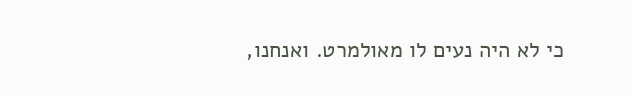כי לא היה נעים לו מאולמרט. ואנחנו,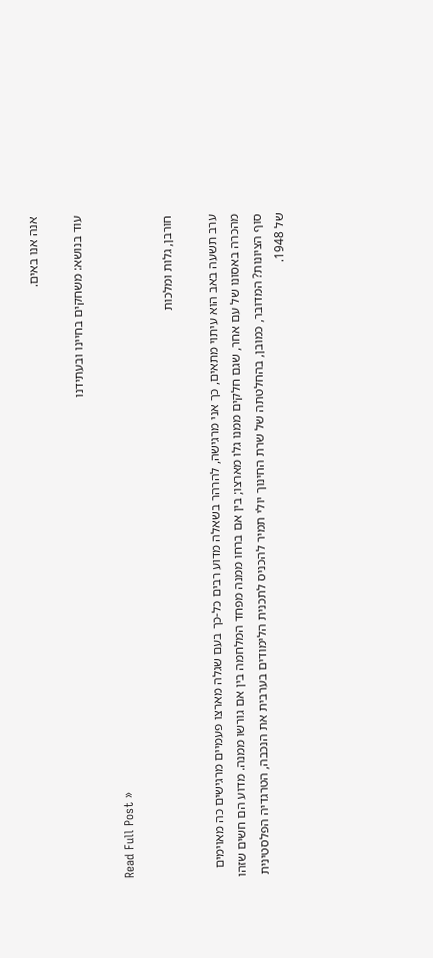אנה אנו באים.

עוד בנושא: משחקים בחיינו ובעתידנו

Read Full Post »

חורבן, גלות ומלכות

ערב תשעה באב הוא עיתוי מתאים, כך אני מרגישה, להרהר בשאלה מדוע רבים כל-כך בעם שגלה מארצו פעמיים מרגישים כה מאוימים מהכרה באסונו של עם אחר, שגם חלקים ממנו גלו מארצו; בין אם ברחו ממנה מפחד המלחמה בין אם גורשו ממנה. מדוע הם חשים שזהו סוף הציונות? המדובר, כמובן, בהחלטתה של שרת החינוך יולי תמיר להכניס לתכנית הלימודים בערבית את הנכבה, הטרגדיה הפלסטינית של 1948.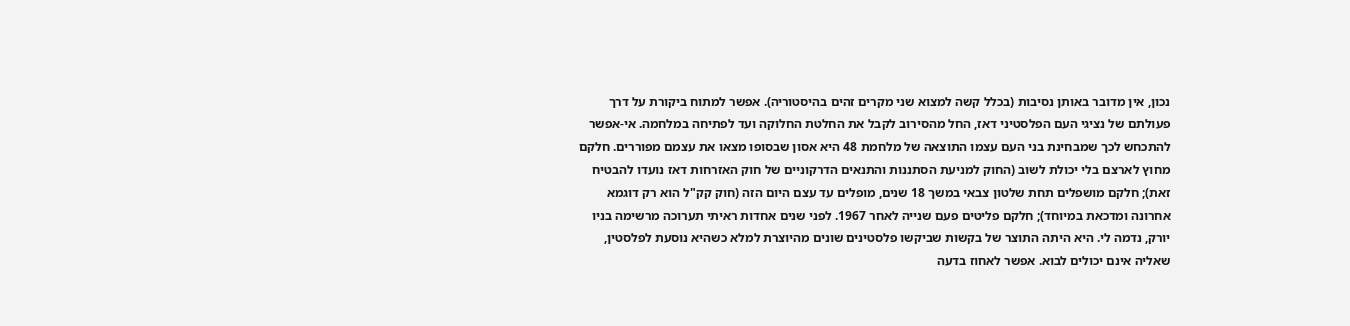נכון, אין מדובר באותן נסיבות (בכלל קשה למצוא שני מקרים זהים בהיסטוריה). אפשר למתוח ביקורת על דרך פעולתם של נציגי העם הפלסטיני דאז, החל מהסירוב לקבל את החלטת החלוקה ועד לפתיחה במלחמה. אי-אפשר להתכחש לכך שמבחינת בני העם עצמו התוצאה של מלחמת 48 היא אסון שבסופו מצאו את עצמם מפוררים. חלקם מחוץ לארצם בלי יכולת לשוב (החוק למניעת הסתננות והתנאים הדרקוניים של חוק האזרחות דאז נועדו להבטיח זאת); חלקם מושפלים תחת שלטון צבאי במשך 18 שנים, מופלים עד עצם היום הזה (חוק קק"ל הוא רק דוגמא אחרונה ומדכאת במיוחד); חלקם פליטים פעם שנייה לאחר 1967. לפני שנים אחדות ראיתי תערוכה מרשימה בניו יורק, נדמה לי. היא היתה התוצר של בקשות שביקשו פלסטינים שונים מהיוצרת למלא כשהיא נוסעת לפלסטין, שאליה אינם יכולים לבוא. אפשר לאחוז בדעה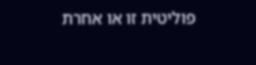פוליטית זו או אחרת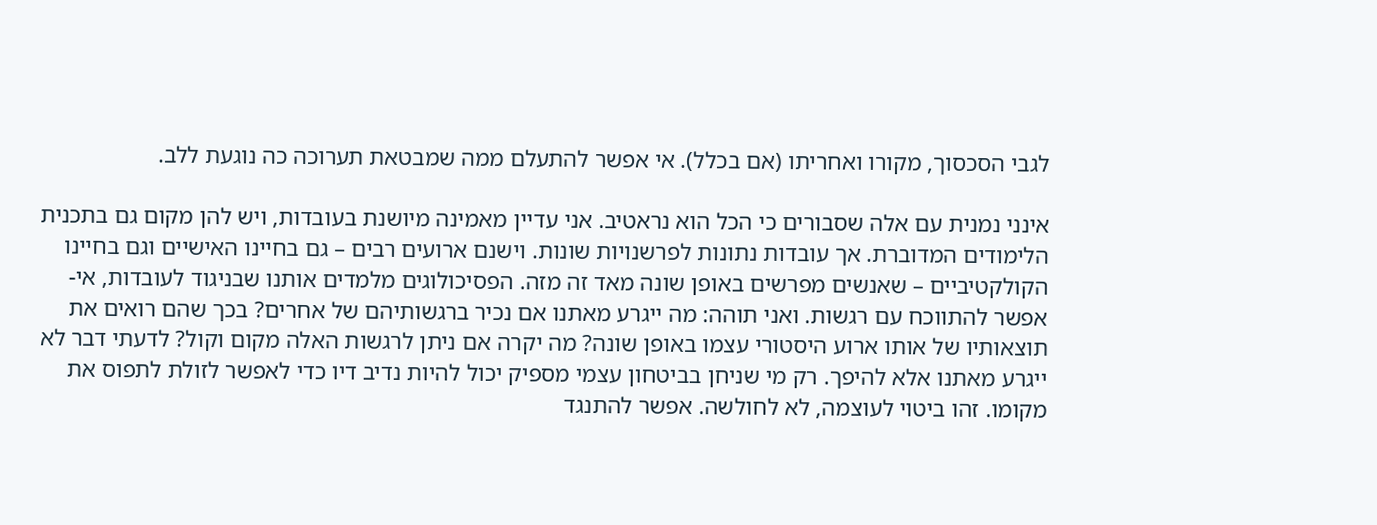לגבי הסכסוך, מקורו ואחריתו (אם בכלל). אי אפשר להתעלם ממה שמבטאת תערוכה כה נוגעת ללב.

אינני נמנית עם אלה שסבורים כי הכל הוא נראטיב. אני עדיין מאמינה מיושנת בעובדות, ויש להן מקום גם בתכנית הלימודים המדוברת. אך עובדות נתונות לפרשנויות שונות. וישנם ארועים רבים – גם בחיינו האישיים וגם בחיינו הקולקטיביים – שאנשים מפרשים באופן שונה מאד זה מזה. הפסיכולוגים מלמדים אותנו שבניגוד לעובדות, אי-אפשר להתווכח עם רגשות. ואני תוהה: מה ייגרע מאתנו אם נכיר ברגשותיהם של אחרים? בכך שהם רואים את תוצאותיו של אותו ארוע היסטורי עצמו באופן שונה? מה יקרה אם ניתן לרגשות האלה מקום וקול? לדעתי דבר לא ייגרע מאתנו אלא להיפך. רק מי שניחן בביטחון עצמי מספיק יכול להיות נדיב דיו כדי לאפשר לזולת לתפוס את מקומו. זהו ביטוי לעוצמה, לא לחולשה. אפשר להתנגד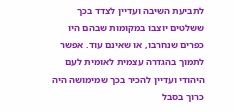לתביעת השיבה ועדיין לצדד בכך ששלטים יוצבו במקומות שבהם היו כפרים שנחרבו, או שאינם עוד. אפשר לתמוך בהגדרה עצמית לאומית לעם היהודי ועדיין להכיר בכך שמימושה היה כרוך בסבל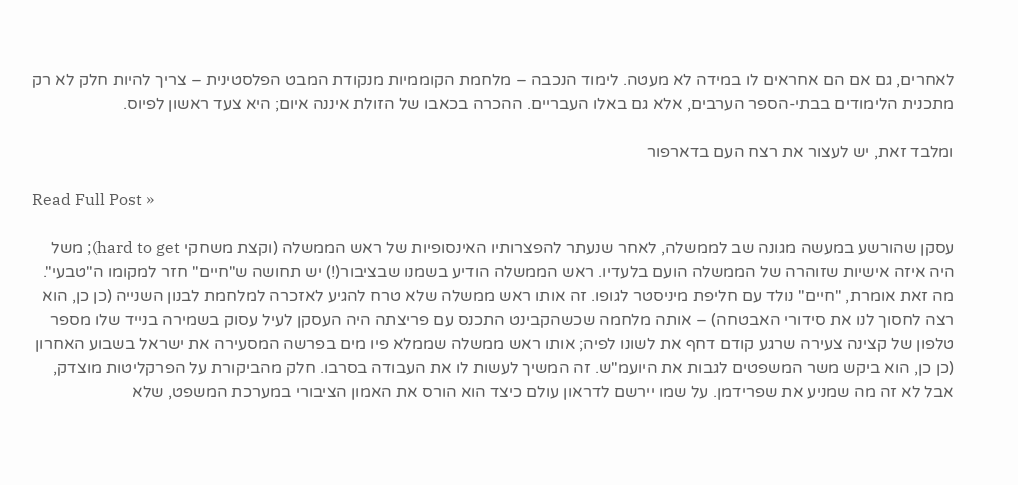לאחרים, גם אם הם אחראים לו במידה לא מעטה. לימוד הנכבה – מלחמת הקוממיות מנקודת המבט הפלסטינית – צריך להיות חלק לא רק מתכנית הלימודים בבתי-הספר הערבים, אלא גם באלו העבריים. ההכרה בכאבו של הזולת איננה איום; היא צעד ראשון לפיוס.

ומלבד זאת, יש לעצור את רצח העם בדארפור

Read Full Post »

עסקן שהורשע במעשה מגונה שב לממשלה, לאחר שנעתר להפצרותיו האינסופיות של ראש הממשלה (וקצת משחקי hard to get); משל היה איזה אישיות שזוהרה של הממשלה הועם בלעדיו. ראש הממשלה הודיע בשמנו שבציבור(!) יש תחושה ש"חיים" חזר למקומו ה"טבעי". מה זאת אומרת, "חיים" נולד עם חליפת מיניסטר לגופו. זה אותו ראש ממשלה שלא טרח להגיע לאזכרה למלחמת לבנון השנייה (כן כן, הוא רצה לחסוך לנו את סידורי האבטחה) – אותה מלחמה שכשהקבינט התכנס עם פריצתה היה העסקן לעיל עסוק בשמירה בנייד שלו מספר טלפון של קצינה צעירה שרגע קודם דחף את לשונו לפיה; אותו ראש ממשלה שממלא פיו מים בפרשה המסעירה את ישראל בשבוע האחרון (כן כן, הוא ביקש משר המשפטים לגבות את היועמ"ש. זה המשיך לעשות לו את העבודה בסרבו. חלק מהביקורת על הפרקליטות מוצדק, אבל לא זה מה שמניע את שפרידמן. על שמו יירשם לדראון עולם כיצד הוא הורס את האמון הציבורי במערכת המשפט, שלא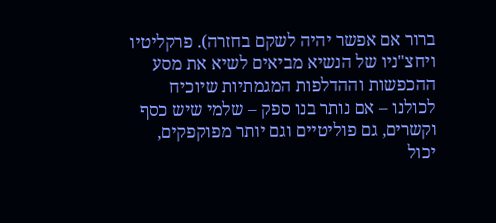ברור אם אפשר יהיה לשקם בחזרה). פרקליטיו ויחצ"ניו של הנשיא מביאים לשיא את מסע ההכפשות וההדלפות המגמתיות שיוכיח לכולנו – אם נותר בנו ספק – שלמי שיש כסף וקשרים, גם פוליטיים וגם יותר מפוקפקים, יכול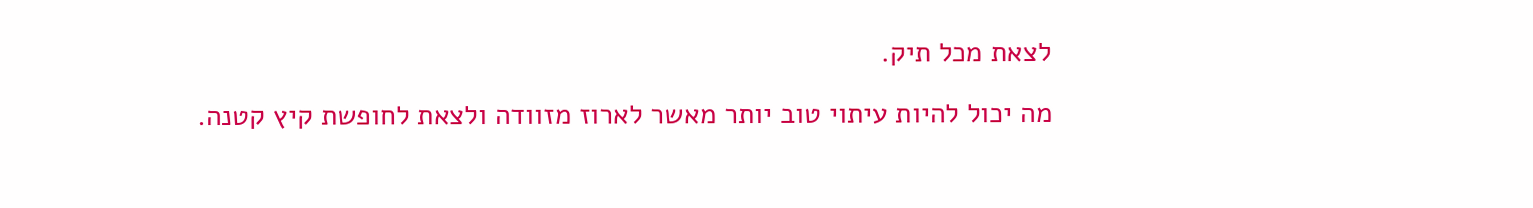לצאת מכל תיק.

מה יכול להיות עיתוי טוב יותר מאשר לארוז מזוודה ולצאת לחופשת קיץ קטנה.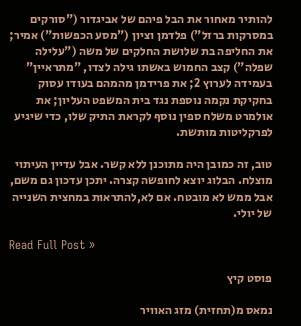להותיר מאחור את הבל פיהם של אביגדור ("סורקים במסרקות ברזל") פלדמן וציון ("מסע הכפשות") אמיר; את החליפה בת שלושת החלקים של משה ("עלילה שפלה") קצב החמוש באשתו גילה לצדו, "מתראיין" בעמידה לערוץ 2; את פרידמן מהמהם בעודו עסוק בחקיקת נקמה נוספת נגד בית המשפט העליון; את אולמרט משלח ספין נוסף לקראת התיק שלו, כדי שיגיע לפרקליטות מותשת.

טוב, זה כמובן היה מתוכנן ללא קשר. אבל עדיין העיתוי מוצלח. הבלוג יוצא לחופשה קצרה. יתכן עדכון גם משם, אבל ממש לא מובטח. אם לא,להתראות במחצית השנייה של יולי.

Read Full Post »

פוסט קיץ

נמאס מ(תחזית) מזג האוויר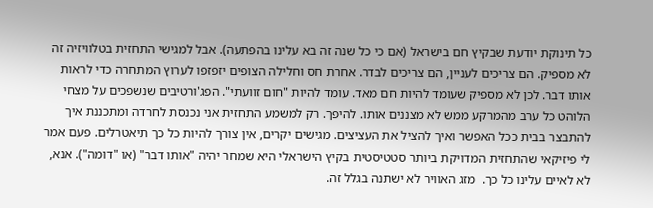כל תינוקת יודעת שבקיץ חם בישראל (אם כי כל שנה זה בא עלינו בהפתעה). אבל למגישי התחזית בטלוויזיה זה לא מספיק. הם צריכים לעניין, הם צריכים לבדר. אחרת חס וחלילה הצופים יזפזפו לערוץ המתחרה כדי לראות אותו דבר. לכן לא מספיק שעומד להיות חם מאד. עומד להיות "חום זוועתי". הפג'ורטיבים שנשפכים על מצחי הלוהט כל ערב מהמרקע ממש לא מצננים אותו. להיפך. רק למשמע התחזית אני נכנסת לחרדה ומתכננת איך להתבצר בבית ככל האפשר ואיך להציל את העציצים. מגישים יקרים, אין צורך להיות כל כך תיאטרלים. פעם אמר לי פיזיקאי שהתחזית המדויקת ביותר סטטיסטית בקיץ הישראלי היא שמחר יהיה "אותו דבר" (או "דומה"). אנא, לא לאיים עלינו כל כך.  מזג האוויר לא ישתנה בגלל זה.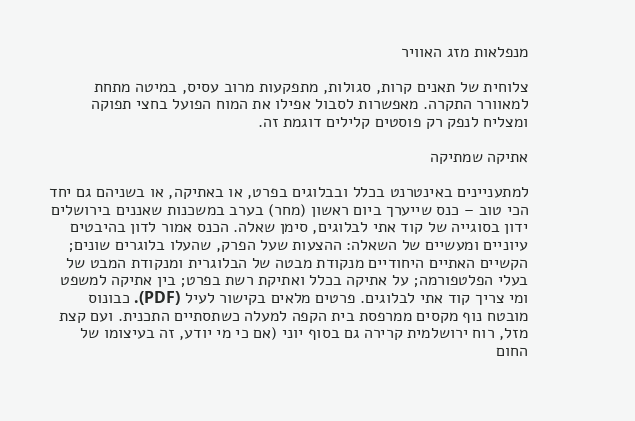מנפלאות מזג האוויר

צלוחית של תאנים קרות, סגולות, מתפקעות מרוב עסיס, במיטה מתחת למאוורר התקרה. מאפשרות לסבול אפילו את המוח הפועל בחצי תפוקה ומצליח לנפק רק פוסטים קלילים דוגמת זה.

אתיקה שמתיקה

למתעניינים באינטרנט בכלל ובבלוגים בפרט, או באתיקה, או בשניהם גם יחד הכי טוב – כנס שייערך ביום ראשון (מחר) בערב במשכנות שאננים בירושלים ידון בסוגייה של קוד אתי לבלוגים, סימן שאלה. הכנס אמור לדון בהיבטים עיוניים ומעשיים של השאלה: ההצעות שעל הפרק, שהעלו בלוגרים שונים; הקשיים האתיים היחודיים מנקודת מבטה של הבלוגרית ומנקודת המבט של בעלי הפלטפורמה; על אתיקה בכלל ואתיקת רשת בפרט; בין אתיקה למשפט ומי צריך קוד אתי לבלוגים. פרטים מלאים בקישור לעיל (PDF). כבונוס מובטח נוף מקסים ממרפסת בית הקפה למעלה כשתסתיים התכנית. ועם קצת מזל, רוח ירושלמית קרירה גם בסוף יוני (אם כי מי יודע, זה בעיצומו של החום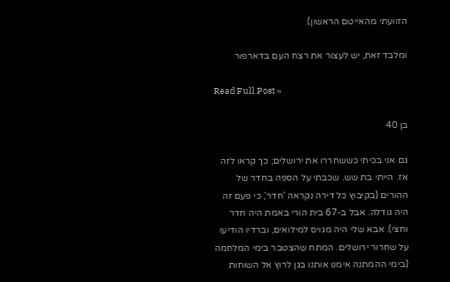הזוועתי מהאייטם הראשון).

ומלבד זאת, יש לעצור את רצח העם בדארפור

Read Full Post »

בן 40

גם אני בכיתי כששחררו את ירושלים; כך קראו לזה אז. הייתי בת שש. שכבתי על הספה בחדר של ההורים (בקיבוץ כל דירה נקראה 'חדר', כי פעם זה היה גודלה. אבל ב-67 בית הורי באמת היה חדר וחצי). אבא שלי היה מגויס למילואים, וברדיו הודיעו על שחרור ירושלים. המתח שהצטבר בימי המלחמה (בימי ההמתנה אימנו אותנו בגן לרוץ אל השוחות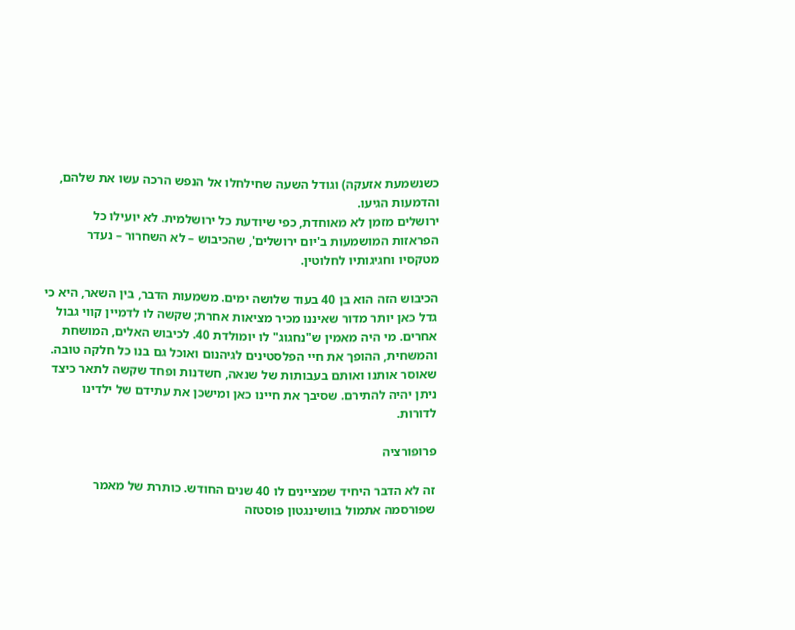כשנשמעת אזעקה) וגודל השעה שחילחלו אל הנפש הרכה עשו את שלהם, והדמעות הגיעו.
ירושלים מזמן לא מאוחדת, כפי שיודעת כל ירושלמית. לא יועילו כל הפראזות המושמעות ב'יום ירושלים', שהכיבוש – לא השחרור – נעדר מטקסיו וחגיגותיו לחלוטין.

הכיבוש הזה הוא בן 40 בעוד שלושה ימים. משמעות הדבר, בין השאר, היא כי גדל כאן יותר מדור שאיננו מכיר מציאות אחרת; שקשה לו לדמיין קווי גבול אחרים. מי היה מאמין ש"נחגוג" לו יומולדת 40. לכיבוש האלים, המושחת והמשחית, ההופך את חיי הפלסטינים לגיהנום ואוכל גם בנו כל חלקה טובה. שאוסר אותנו ואותם בעבותות של שנאה, חשדנות ופחד שקשה לתאר כיצד ניתן יהיה להתירם. שסיבך את חיינו כאן ומישכן את עתידם של ילדינו לדורות.

פרופורציה

זה לא הדבר היחיד שמציינים לו 40 שנים החודש. כותרת של מאמר שפורסמה אתמול בוושינגטון פוסטזה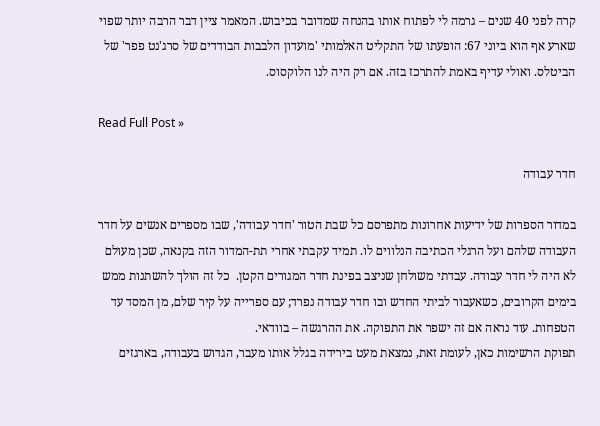קרה לפני 40 שנים – גרמה לי לפתוח אותו בהנחה שמדובר בכיבוש. המאמר ציין דבר הרבה יותר שפוי שארע אף הוא ביוני 67: הופעתו של התקליט האלמותי 'מועדון הלבבות הבודדים של סרג'נט פפר' של הביטלס. ואולי עדיף באמת להתרכז בזה. אם רק היה לנו הלוקסוס.

Read Full Post »

חדר עבודה

במדור הספרות של ידיעות אחרונות מתפרסם כל שבת הטור 'חדר עבודה', שבו מספרים אנשים על חדר העבודה שלהם ועל הרגלי הכתיבה הנלווים לו. תמיד עקבתי אחרי תת-המדור הזה בקנאה, שכן מעולם לא היה לי חדר עבודה. עבדתי משולחן שניצב בפינת חדר המגורים הקטן.  כל זה הולך להשתנות ממש בימים הקרובים, כשאעבור לביתי החדש ובו חדר עבודה נפרד; עם ספרייה על קיר שלם, מן המסד עד הטפחות. עוד נראה אם זה ישפר את התפוקה. את ההרגשה – בוודאי.
תפוקת הרשימות כאן, לעומת זאת, נמצאת מעט בירידה בגלל אותו מעבר, הגדוש בעבודה, בארגזים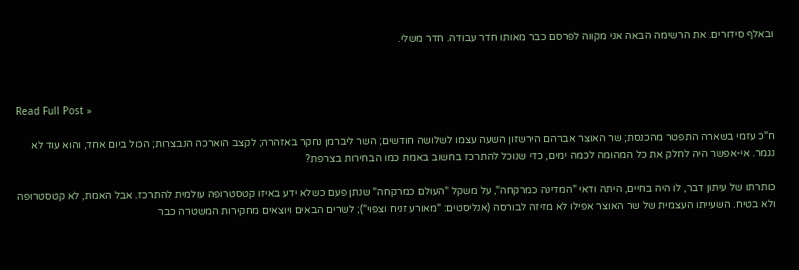ובאלף סידורים. את הרשימה הבאה אני מקווה לפרסם כבר מאותו חדר עבודה. חדר משלי.



Read Full Post »

ח"כ עזמי בשארה התפטר מהכנסת; שר האוצר אברהם הירשזון השעה עצמו לשלושה חודשים; השר ליברמן נחקר באזהרה; לקצב הוארכה הנבצרות; הכול ביום אחד, והוא עוד לא נגמר. אי-אפשר היה לחלק את כל המהומה לכמה ימים, כדי שנוכל להתרכז בחשוב באמת כמו הבחירות בצרפת?

כותרתו של עיתון דבר, לו היה בחיים, היתה ודאי "המדינה כמרקחה", על משקל "העולם כמרקחה" שנתן פעם כשלא ידע באיזו קטסטרופה עולמית להתרכז. אבל האמת, לא קטסטרופה ולא בטיח. השעייתו העצמית של שר האוצר אפילו לא מזיזה לבורסה (אנליסטים: "מאורע זניח וצפוי"); לשרים הבאים ויוצאים מחקירות המשטרה כבר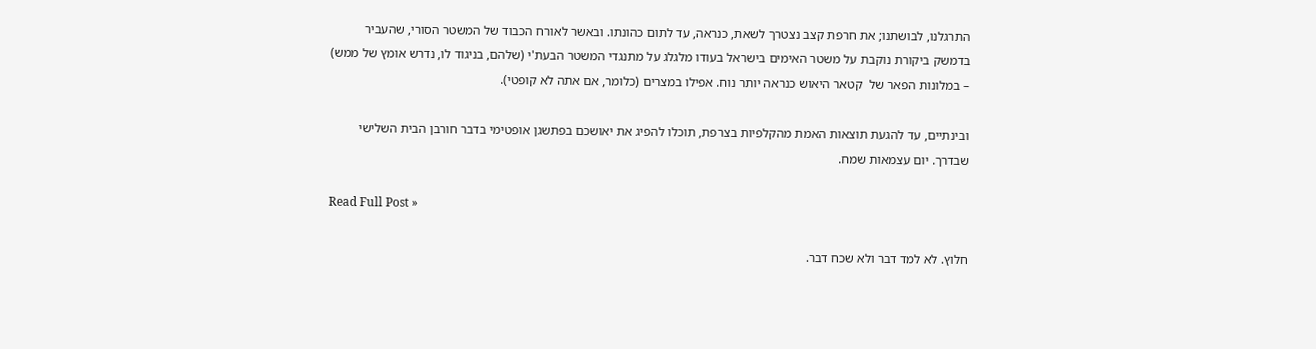התרגלנו, לבושתנו; את חרפת קצב נצטרך לשאת, כנראה, עד לתום כהונתו. ובאשר לאורח הכבוד של המשטר הסורי, שהעביר בדמשק ביקורת נוקבת על משטר האימים בישראל בעודו מלגלג על מתנגדי המשטר הבעת'י (שלהם, בניגוד לו, נדרש אומץ של ממש) – במלונות הפאר של  קטאר היאוש כנראה יותר נוח. אפילו במצרים (כלומר, אם אתה לא קופטי).

ובינתיים, עד להגעת תוצאות האמת מהקלפיות בצרפת, תוכלו להפיג את יאושכם בפתשגן אופטימי בדבר חורבן הבית השלישי שבדרך. יום עצמאות שמח.

Read Full Post »

חלוץ. לא למד דבר ולא שכח דבר.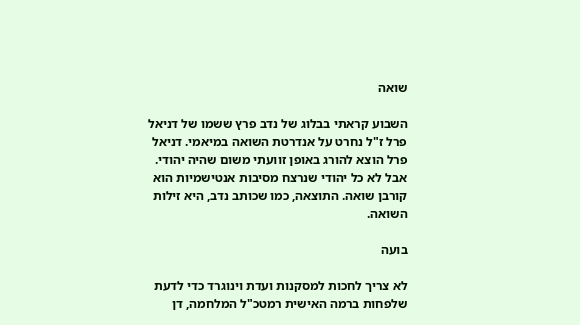שואה

השבוע קראתי בבלוג של נדב פרץ ששמו של דניאל פרל ז"ל נחרט על אנדרטת השואה במיאמי. דניאל פרל הוצא להורג באופן זוועתי משום שהיה יהודי. אבל לא כל יהודי שנרצח מסיבות אנטישמיות הוא קורבן שואה. התוצאה, כמו שכותב נדב, היא זילות השואה.

בועה

לא צריך לחכות למסקנות ועדת וינוגרד כדי לדעת שלפחות ברמה האישית רמטכ"ל המלחמה, דן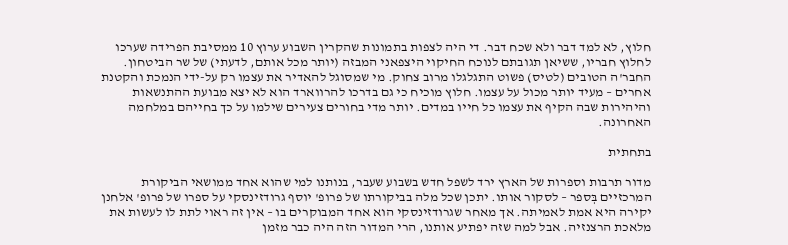חלוץ, לא למד דבר ולא שכח דבר. די היה לצפות בתמונות שהקרין השבוע ערוץ 10 ממסיבת הפרידה שערכו לחלוץ חבריו, ששיאן תגובתם לנוכח החיקוי היצפאני המבזה (יותר מכל אותם, לדעתי) של שר הביטחון. החבר'ה הטובים (לטיס) פשוט התגלגלו מרוב צחוק. מי שמסוגל להאדיר את עצמו רק על-ידי הנמכת והקטנת אחרים – מעיד יותר מכול על עצמו. חלוץ מוכיח כי גם בדרכו להרווארד הוא לא יצא מבועת ההתנשאות והיהירות שבה הקיף את עצמו כל חייו במדים. יותר מדי בחורים צעירים שילמו על כך בחייהם במלחמה האחרונה.

בתחתית

מדור תרבות וספרות של הארץ ירד לשפל חדש בשבוע שעבר, בנותנו למי שהוא אחד ממושאי הביקורת המרכזיים בְּספר – לסקור אותו. יתכן שכל מלה בביקורתו של פרופ' יוסף גרודזינסקי על ספרו של פרופ' אלחנן יקירה היא אמת לאמיתה. אך מאחר שגרודזינסקי הוא אחד המבוקרים בו – אין זה ראוי לתת לו לעשות את מלאכת הרצנזיה. אבל למה שזה יפתיע אותנו, הרי המדור הזה היה כבר מזמן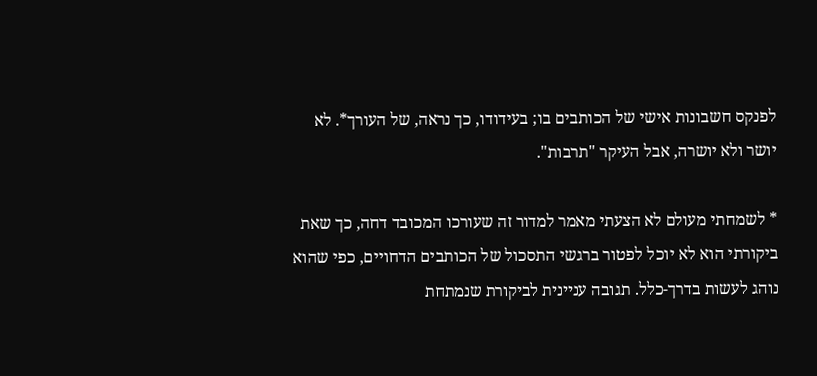לפנקס חשבונות אישי של הכותבים בו; בעידודו, כך נראה, של העורך*. לא יושר ולא יושרה, אבל העיקר "תרבות".

* לשמחתי מעולם לא הצעתי מאמר למדור זה שעורכו המכובד דחה, כך שאת ביקורתי הוא לא יוכל לפטור ברגשי התסכול של הכותבים הדחויים, כפי שהוא נוהג לעשות בדרך-כלל. תגובה עניינית לביקורת שנמתחת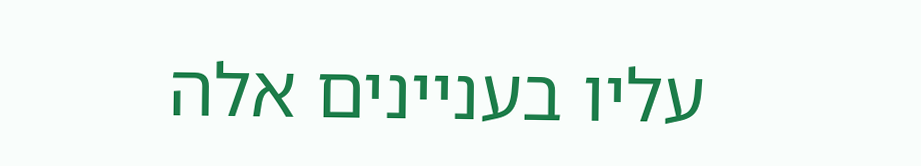עליו בעניינים אלה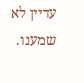עדיין לא שמענו.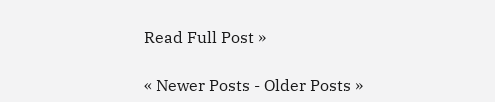Read Full Post »

« Newer Posts - Older Posts »